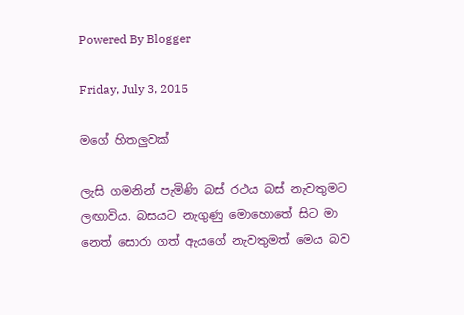Powered By Blogger

Friday, July 3, 2015

මගේ හිතලුවක්

ලැසි ගමනින් පැමිණි බස් රථය බස් නැවතුමට ලඟාවිය. බසයට නැගුණු මොහොතේ සිට මා නෙත් සොරා ගත් ඇයගේ නැවතුමත් මෙය බව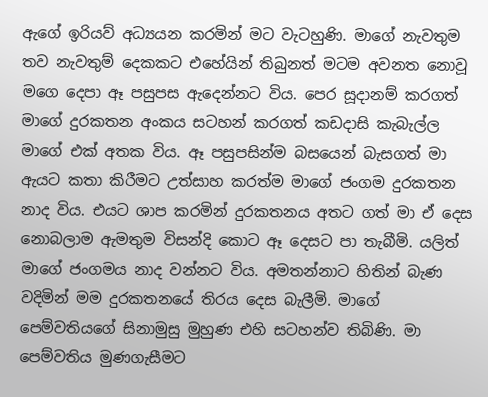ඇගේ ඉරියව් අධ්‍යයන කරමින් මට වැටහුණි. මාගේ නැවතුම තව නැවතුම් දෙකකට එහේයින් තිබුනත් මටම අවනත නොවූ මගෙ දෙපා ඈ පසුපස ඇදෙන්නට විය. පෙර සූදානම් කරගත් මාගේ දුරකතන අංකය සටහන් කරගත් කඩදාසි කැබැල්ල මාගේ එක් අතක විය. ඈ පසුපසින්ම බසයෙන් බැසගත් මා ඇයට කතා කිරීමට උත්සාහ කරත්ම මාගේ ජංගම දුරකතන නාද විය. එයට ශාප කරමින් දුරකතනය අතට ගත් මා ඒ දෙස නොබලාම ඇමතුම විසන්දි කොට ඈ දෙසට පා තැබීමි. යලිත් මාගේ ජංගමය නාද වන්නට විය. අමතන්නාට හිතින් බැණ වදිමින් මම දුරකතනයේ තිරය දෙස බැලීමි. මාගේ පෙම්වතියගේ සිනාමුසු මුහුණ එහි සටහන්ව තිබිණි. මා පෙම්වතිය මුණගැසීමට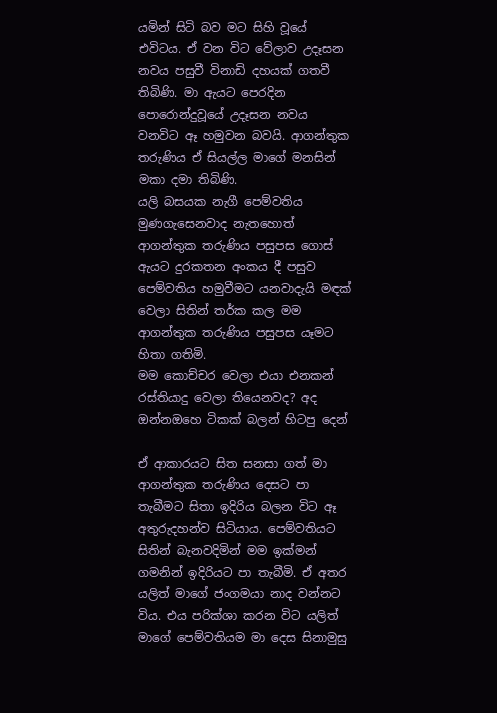යමින් සිටි බව මට සිහි වූයේ එවිටය. ඒ වන විට වේලාව උදෑසන නවය පසුවී විනාඩි දහයක් ගතවී තිබිණි. මා ඇයට පෙරදින පොරොන්දුවූයේ උදෑසන නවය වනවිට ඈ හමුවන බවයි. ආගන්තුක තරුණිය ඒ සියල්ල මාගේ මනසින් මකා දමා තිබිණි.
යලි බසයක නැගී පෙම්වතිය මුණගැසෙනවාද නැතහොත් ආගන්තුක තරුණිය පසුපස ගොස් ඇයට දුරකතන අංකය දී පසුව පෙම්වතිය හමුවීමට යනවාදැයි මඳක් වෙලා සිතින් තර්ක කල මම ආගන්තුක තරුණිය පසුපස යෑමට හිතා ගතිමි.
මම කොච්චර වෙලා එයා එනකන් රස්තියාදු වෙලා තියෙනවද? අද ඔන්නඔහෙ ටිකක් බලන් හිටපු දෙන්

ඒ ආකාරයට සිත සනසා ගත් මා ආගන්තුක තරුණිය දෙසට පා තැබීමට සිතා ඉදිරිය බලන විට ඈ අතුරුදහන්ව සිටියාය. පෙම්වතියට සිතින් බැනවදිමින් මම ඉක්මන් ගමනින් ඉදිරියට පා තැබීමි. ඒ අතර යලිත් මාගේ ජංගමයා නාද වන්නට විය. එය පරික්ශා කරන විට යලිත් මාගේ පෙම්වතියම මා දෙස සිනාමුසු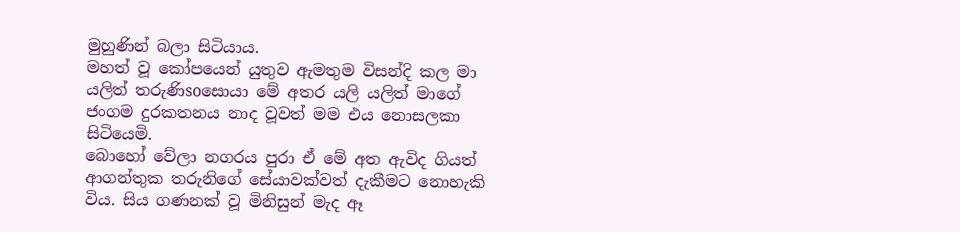මුහුණින් බලා සිටියාය.
මහත් වූ කෝපයෙන් යුතුව ඇමතුම විසන්දි කල මා යලිත් තරුණිsoසොයා මේ අතර යලි යලිත් මාගේ ජංගම දුරකතනය නාද වූවත් මම එය නොසලකා සිටියෙමි.
බොහෝ වේලා නගරය පුරා ඒ මේ අත ඇවිද ගියත් ආගන්තුක තරුනිගේ සේයාවක්වත් දැකීමට නොහැකි විය. සිය ගණනක් වූ මිනිසුන් මැද ඈ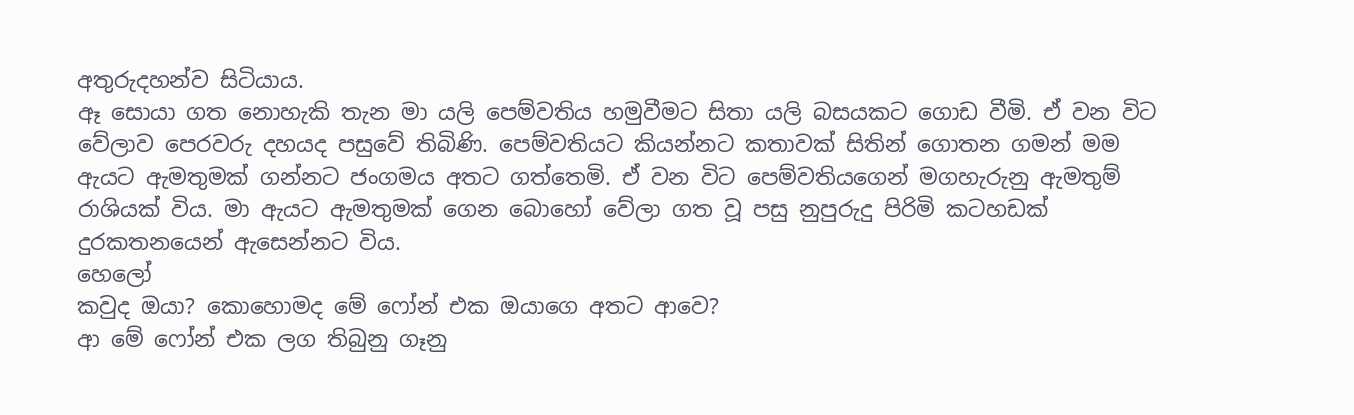අතුරුදහන්ව සිටියාය.
ඈ සොයා ගත නොහැකි තැන මා යලි පෙම්වතිය හමුවීමට සිතා යලි බසයකට ගොඩ වීමි. ඒ වන විට වේලාව පෙරවරු දහයද පසුවේ තිබිණි. පෙම්වතියට කියන්නට කතාවක් සිතින් ගොතන ගමන් මම ඇයට ඇමතුමක් ගන්නට ජංගමය අතට ගත්තෙමි. ඒ වන විට පෙම්වතියගෙන් මගහැරුනු ඇමතුම් රාශියක් විය. මා ඇයට ඇමතුමක් ගෙන බොහෝ වේලා ගත වූ පසු නුපුරුදු පිරිමි කටහඩක් දුරකතනයෙන් ඇසෙන්නට විය.
හෙලෝ
කවුද ඔයා? කොහොමද මේ ෆෝන් එක ඔයාගෙ අතට ආවෙ?
ආ මේ ෆෝන් එක ලග තිබුනු ගෑනු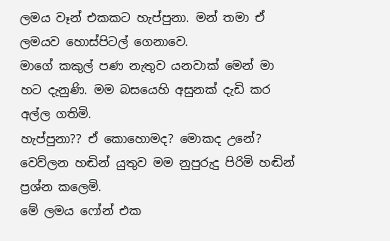ලමය වෑන් එකකට හැප්පුනා. මන් තමා ඒ ලමයව හොස්පිටල් ගෙනාවෙ.
මාගේ කකුල් පණ නැතුව යනවාක් මෙන් මා හට දැනුණි. මම බසයෙහි අසුනක් දැඩි කර අල්ල ගතිමි.
හැප්පුනා?? ඒ කොහොමද? මොකද උනේ?
වෙව්ලන හඬින් යුතුව මම නුපුරුදු පිරිමි හඬින් ප්‍රශ්න කලෙමි.
මේ ලමය ෆෝන් එක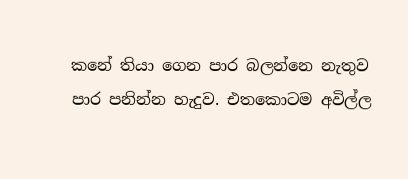කනේ තියා ගෙන පාර බලන්නෙ නැතුව පාර පනින්න හැදුව. එතකොටම අවිල්ල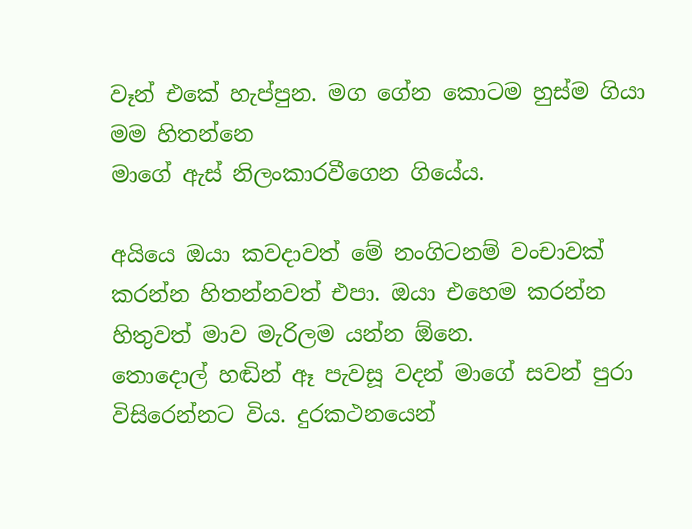වෑන් එකේ හැප්පුන. මග ගේන කොටම හුස්ම ගියා මම හිතන්නෙ
මාගේ ඇස් නිලංකාරවීගෙන ගියේය.

අයියෙ ඔයා කවදාවත් මේ නංගිටනම් වංචාවක් කරන්න හිතන්නවත් එපා. ඔයා එහෙම කරන්න හිතුවත් මාව මැරිලම යන්න ඕනෙ.
තොදොල් හඬින් ඈ පැවසූ වදන් මාගේ සවන් පුරා විසිරෙන්නට විය. දුරකථනයෙන්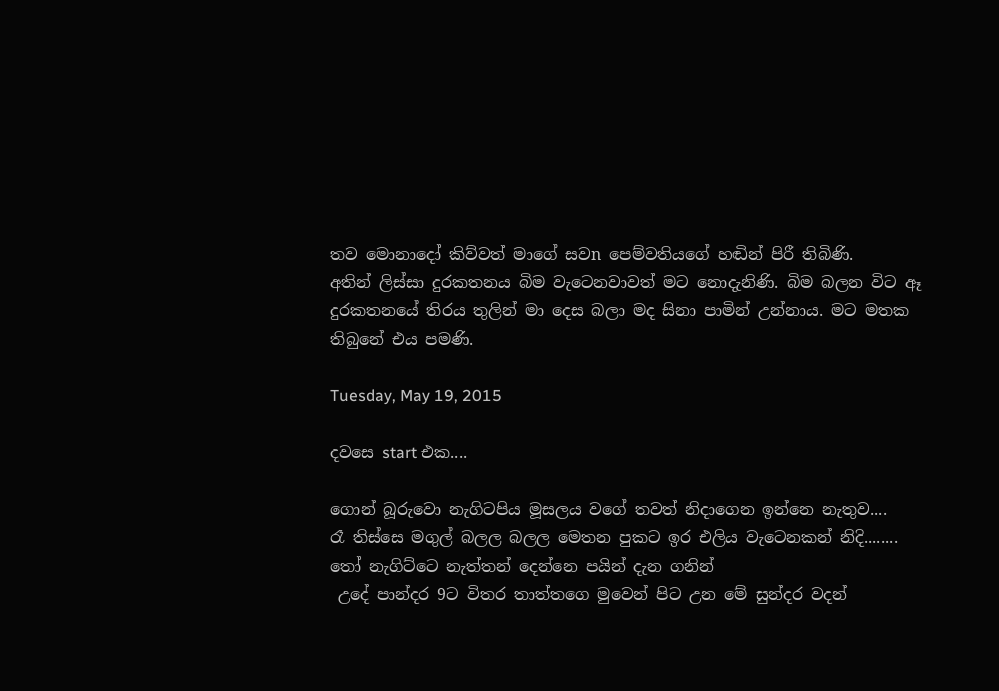තව මොනාදෝ කිව්වත් මාගේ සවn පෙම්වතියගේ හඬින් පිරී තිබිණි.
අතින් ලිස්සා දුරකතනය බිම වැටෙනවාවත් මට නොදැනිණි. බිම බලන විට ඈ දුරකතනයේ තිරය තුලින් මා දෙස බලා මද සිනා පාමින් උන්නාය. මට මතක තිබුනේ එය පමණි.

Tuesday, May 19, 2015

දවසෙ start එක....

ගොන් බූරුවො නැගිටපිය මූසලය වගේ තවත් නිදාගෙන ඉන්නෙ නැතුව....                                                  රෑ තිස්සෙ මගුල් බලල බලල මෙතන පුකට ඉර එලිය වැටෙනකන් නිදි........ තෝ නැගිට්ටෙ නැත්තන් දෙන්නෙ පයින් දැන ගනින්
 උදේ පාන්දර 9ට විතර තාත්තගෙ මුවෙන් පිට උන මේ සුන්දර වදන්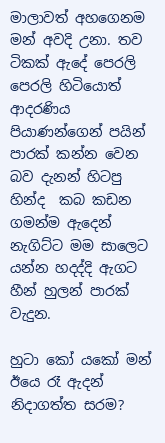මාලාවත් අහගෙනම මන් අවදි උනා. තව ටිකක් ඇදේ පෙරලි පෙරලි හිටියොත් ආදරණිය පියාණන්ගෙන් පයින් පාරක් කන්න වෙන බව දැනන් හිටපු හින්ද  කබ කඩන ගමන්ම ඇදෙන් නැගිට්ට මම සාලෙට යන්න හදද්දි ඇගට හීන් හුලන් පාරක් වැදුන.

හුටා කෝ යකෝ මන් ඊයෙ රෑ ඇදන් නිදාගත්ත සරම?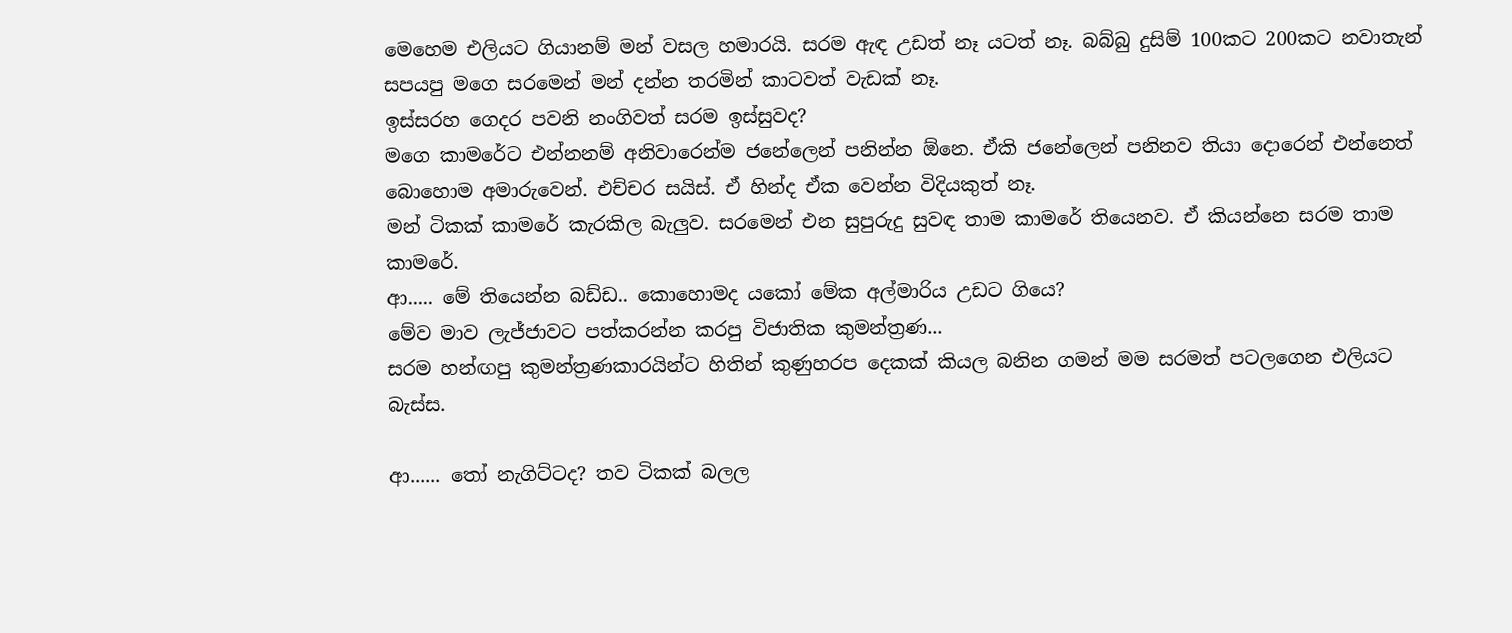මෙහෙම එලියට ගියානම් මන් වසල හමාරයි. සරම ඇඳ උඩත් නෑ යටත් නෑ. බබ්බු දුසිම් 100කට 200කට නවාතැන් සපයපු මගෙ සරමෙන් මන් දන්න තරමින් කාටවත් වැඩක් නෑ.
ඉස්සරහ ගෙදර පවනි නංගිවත් සරම ඉස්සුවද?
මගෙ කාමරේට එන්නනම් අනිවාරෙන්ම ජනේලෙන් පනින්න ඕනෙ. ඒකි ජනේලෙන් පනිනව තියා දොරෙන් එන්නෙත් බොහොම අමාරුවෙන්. එච්චර සයිස්. ඒ හින්ද ඒක වෙන්න විදියකුත් නෑ.
මන් ටිකක් කාමරේ කැරකිල බැලුව. සරමෙන් එන සුපුරුදු සුවඳ තාම කාමරේ තියෙනව. ඒ කියන්නෙ සරම තාම කාමරේ.
ආ..... මේ තියෙන්න බඩ්ඩ.. කොහොමද යකෝ මේක අල්මාරිය උඩට ගියෙ?
මේව මාව ලැජ්ජාවට පත්කරන්න කරපු විජාතික කුමන්ත්‍රණ...
සරම හන්ඟපු කුමන්ත්‍රණකාරයින්ට හිතින් කුණුහරප දෙකක් කියල බනින ගමන් මම සරමත් පටලගෙන එලියට බැස්ස.

ආ...... තෝ නැගිට්ටද? තව ටිකක් බලල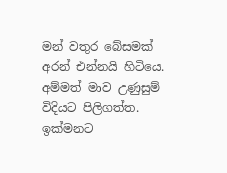මන් වතුර බේසමක් අරන් එන්නයි හිටියෙ.
අම්මත් මාව උණුසුම් විදියට පිලිගත්ත.
ඉක්මනට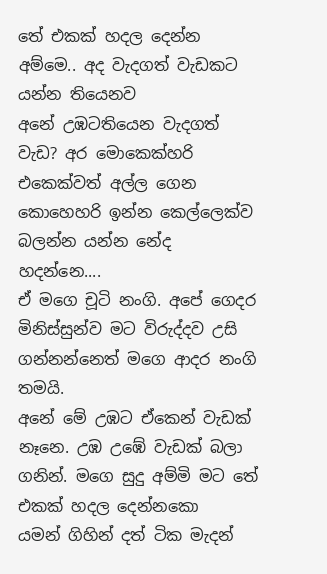තේ එකක් හදල දෙන්න අම්මෙ.. අද වැදගත් වැඩකට යන්න තියෙනව
අනේ උඹටතියෙන වැදගත් වැඩ? අර මොකෙක්හරි එකෙක්වත් අල්ල ගෙන කොහෙහරි ඉන්න කෙල්ලෙක්ව බලන්න යන්න නේද හදන්නෙ....
ඒ මගෙ චූටි නංගි. අපේ ගෙදර මිනිස්සුන්ව මට විරුද්දව උසි ගන්නන්නෙත් මගෙ ආදර නංගි තමයි.
අනේ මේ උඹට ඒකෙන් වැඩක් නෑනෙ. උඹ උඹේ වැඩක් බලා ගනින්. මගෙ සුදු අම්මි මට තේ එකක් හදල දෙන්නකො
යමන් ගිහින් දත් ටික මැදන්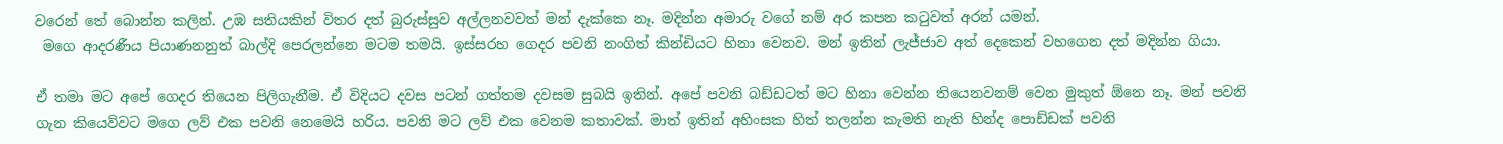වරෙන් තේ බොන්න කලින්. උඹ සතියකින් විතර දත් බුරුස්සුව අල්ලනවවත් මන් දැක්කෙ නෑ. මදින්න අමාරු වගේ නම් අර කපන කටුවත් අරන් යමන්.
 මගෙ ආදරණීය පියාණනනුත් බාල්දි පෙරලන්නෙ මටම තමයි. ඉස්සරහ ගෙදර පවනි නංගිත් කින්ඩියට හිනා වෙනව. මන් ඉතින් ලැජ්ජාව අත් දෙකෙන් වහගෙන දත් මදින්න ගියා.

ඒ තමා මට අපේ ගෙදර තියෙන පිලිගැනීම. ඒ විදියට දවස පටන් ගත්තම දවසම සුබයි ඉතින්. අපේ පවනි බඩ්ඩටත් මට හිනා වෙන්න තියෙනවනම් වෙන මුකුත් ඕනෙ නෑ. මන් පවනි ගැන කියෙව්වට මගෙ ලව් එක පවනි නෙමෙයි හරිය. පවනි මට ලව් එක වෙනම කතාවක්. මාත් ඉතින් අහිංසක හිත් තලන්න කැමති නැති හින්ද පොඩ්ඩක් පවනි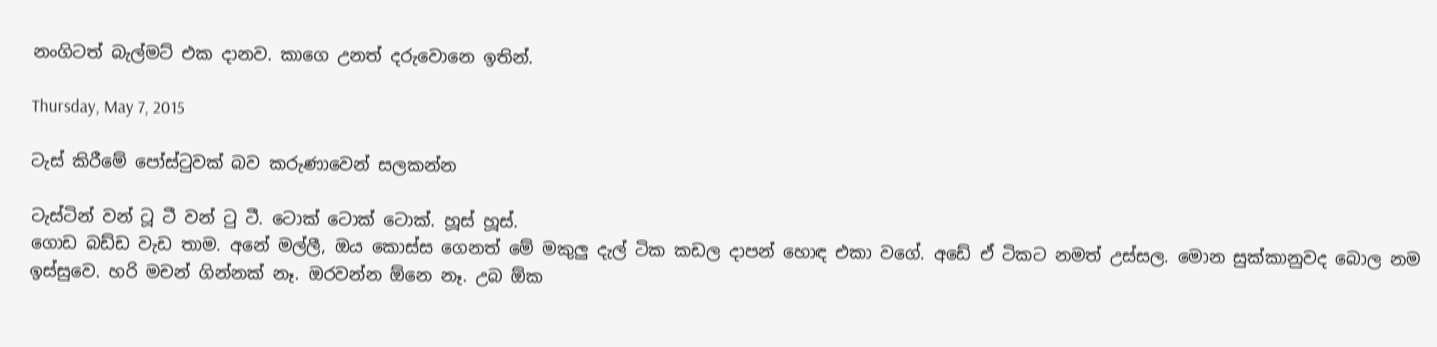නංගිටත් බැල්මට් එක දානව. කාගෙ උනත් දරුවොනෙ ඉතින්.

Thursday, May 7, 2015

ටැස් කිරීමේ පෝස්ටුවක් බව කරුණාවෙන් සලකන්න

ටැස්ටින් වන් ටූ ටී වන් ටු ටී. ටොක් ටොක් ටොක්. හූස් හූස්.
ගොඩ බඩ්ඩ වැඩ තාම. අනේ මල්ලී, ඔය කොස්ස ගෙනත් මේ මකුලු දැල් ටික කඩල දාපන් හොඳ එකා වගේ. අඩේ ඒ ටිකට නමත් උස්සල. මොන සුක්කානුවද බොල නම ඉස්සුවෙ. හරි මචන් ගින්නක් නෑ. ඔරවන්න ඕනෙ නෑ. උබ ඕක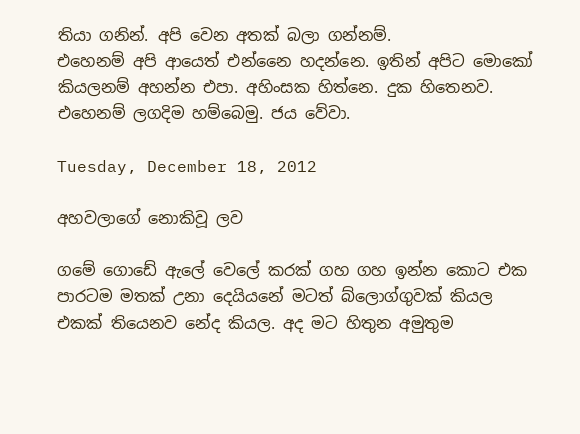තියා ගනින්. අපි වෙන අතක් බලා ගන්නම්.
එහෙනම් අපි ආයෙත් එන්නෛ හදන්නෙ. ඉතින් අපිට මොකෝ කියලනම් අහන්න එපා. අහිංසක හිත්නෙ. දුක හිතෙනව. එහෙනම් ලගදිම හම්බෙමු. ජය වේවා.

Tuesday, December 18, 2012

අහවලාගේ නොකිවූ ලව

ගමේ ගොඩේ ඇලේ වෙලේ කරක් ගහ ගහ ඉන්න කොට එක පාරටම මතක් උනා දෙයියනේ මටත් බ්ලොග්ගුවක් කියල එකක් තියෙනව නේද කියල. අද මට හිතුන අමුතුම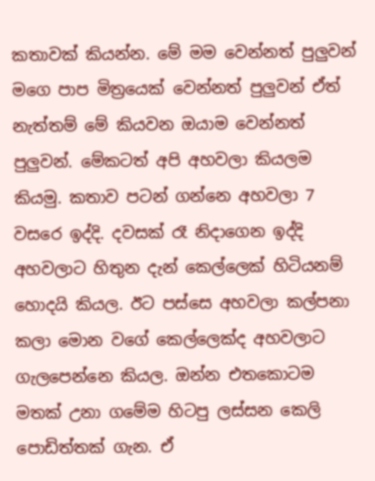කතාවක් කියන්න. මේ මම වෙන්නත් පුලුවන් මගෙ පාප මිත්‍රයෙක් වෙන්නත් පුලුවන් ඒත් නැත්තම් මේ කියවන ඔයාම වෙන්නත් පුලුවන්. මේකටත් අපි අහවලා කියලම කියමු. කතාව පටන් ගන්නෙ අහවලා 7 වසරෙ ඉද්දි. දවසක් රෑ නිදාගෙන ඉද්දි අහවලාට හිතුන දැන් කෙල්ලෙක් හිටියනම් හොදයි කියල. ඊට පස්සෙ අහවලා කල්පනා කලා මොන වගේ කෙල්ලෙක්ද අහවලාට ගැලපෙන්නෙ කියල. ඔන්න එතකොටම මතක් උනා ගමේම හිටපු ලස්සන කෙලි පොඩිත්තක් ගැන. ඒ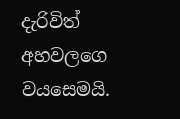දැරිවිත් අහවලගෙ වයසෙමයි.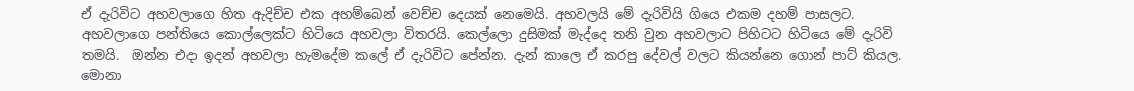ඒ දැරිවිට අහවලාගෙ හිත ඇදිච්ච එක අහම්බෙන් වෙච්ච දෙයක් නෙමෙයි. අහවලයි මේ දැරිවියි ගියෙ එකම දහම් පාසලට. අහවලාගෙ පන්තියෙ කොල්ලෙක්ට හිටියෙ අහවලා විතරයි. කෙල්ලො දුසිමක් මැද්දෙ තනි වුන අහවලාට පිහිටට හිටියෙ මේ දැරිවි තමයි.  ඔන්න එදා ඉදන් අහවලා හැමදේම කලේ ඒ දැරිවිට පේන්න. දැන් කාලෙ ඒ කරපු දේවල් වලට කියන්නෙ ගොන් පාට් කියල. මොනා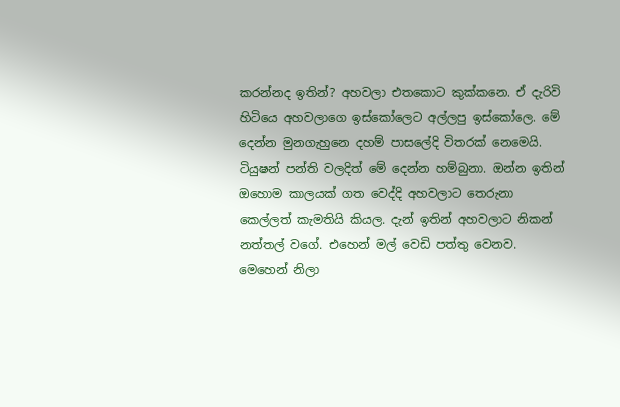කරන්නද ඉතින්? අහවලා එතකොට කුක්කනෙ. ඒ දැරිවි හිටියෙ අහවලාගෙ ඉස්කෝලෙට අල්ලපු ඉස්කෝලෙ. මේ දෙන්න මුනගැහුනෙ දහම් පාසලේදි විතරක් නෙමෙයි. ටියුෂන් පන්ති වලදිත් මේ දෙන්න හම්බුනා. ඔන්න ඉතින් ඔහොම කාලයක් ගත වෙද්දි අහවලාට තෙරුනා කෙල්ලත් කැමතියි කියල. දැන් ඉතින් අහවලාට නිකන් නත්තල් වගේ. එහෙන් මල් වෙඩි පත්තු වෙනව. මෙහෙන් නිලා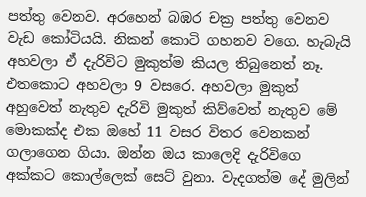පත්තු වෙනව. අරහෙන් බඹර චක්‍ර පත්තු වෙනව වැඩ කෝටියයි. නිකන් කොටි ගහනව වගෙ. හැබැයි අහවලා ඒ දැරිවිට මුකුත්ම කියල තිබුනෙත් නෑ. එතකොට අහවලා 9 වසරෙ. අහවලා මුකුත් අහුවෙත් නැතුව දැරිවි මුකුත් කිව්වෙත් නැතුව මේ මොකක්ද එක ඔහේ 11 වසර විතර වෙනකන් ගලාගෙන ගියා. ඔන්න ඔය කාලෙදි දැරිවිගෙ අක්කට කොල්ලෙක් සෙට් වුනා. වැදගත්ම දේ මුලින්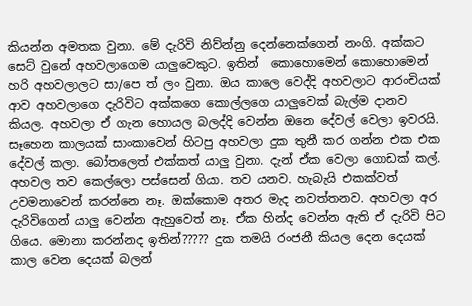කියන්න අමතක වුනා. මේ දැරිවි නිව්න්නු දෙන්නෙක්ගෙන් නංගි. අක්කට සෙට් වුනේ අහවලාගෙම යාලුවෙකුට. ඉතින්  කොහොමෙන් කොහොමෙන් හරි අහවලාලට සා/පෙ ත් ලං වුනා. ඔය කාලෙ වෙද්දි අහවලාට ආරංචියක් ආව අහවලාගෙ දැරිවිට අක්කගෙ කොල්ලගෙ යාලුවෙක් බැල්ම දානව කියල. අහවලා ඒ ගැන හොයල බලද්දි වෙන්න ඔනෙ දේවල් වෙලා ඉවරයි. සෑහෙන කාලයක් සාංකාවෙන් හිටපු අහවලා දුක තුනී කර ගන්න එක එක දේවල් කලා. බෝතලෙත් එක්කත් යාලු වුනා. දැන් ඒක වෙලා ගොඩක් කල්. අහවල තව කෙල්ලො පස්සෙන් ගියා. තව යනව. හැබැයි එකක්වත් උවමනාවෙන් කරන්නෙ නෑ. ඔක්කොම අතර මැද නවත්තනව. අහවලා අර දැරිවිගෙන් යාලු වෙන්න ඇහුවෙත් නෑ. ඒක හින්ද වෙන්න ඇති ඒ දැරිවි පිට ගියෙ. මොනා කරන්නද ඉතින්????? දුක තමයි රංජනී කියල දෙන දෙයක් කාල වෙන දෙයක් බලන්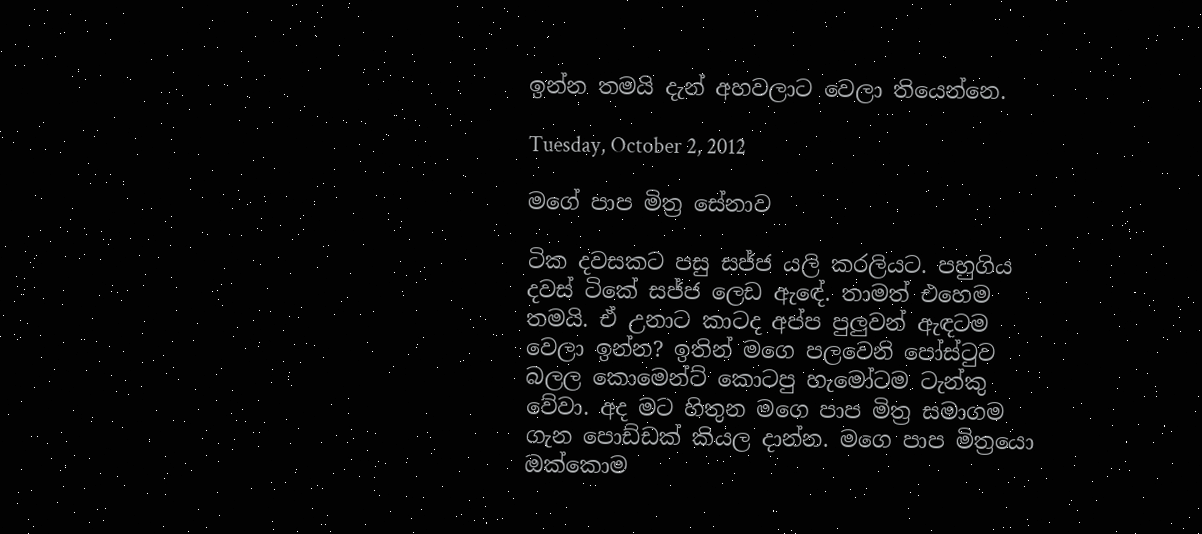ඉන්න තමයි දැන් අහවලාට වෙලා තියෙන්නෙ.

Tuesday, October 2, 2012

මගේ පාප මිත්‍ර සේනාව

ටික දවසකට පසු සජ්ජ යලි කරලියට. පහුගිය දවස් ටිකේ සජ්ජ ලෙඩ ඇඳේ. තාමත් එහෙම තමයි. ඒ උනාට කාටද අප්ප පුලුවන් ඇඳටම වෙලා ඉන්න? ඉතින් මගෙ පලවෙනි පෝස්‍ටුව බලල කොමෙන්ට් කොටපු හැමෝටම ටැන්කු වේවා. අද මට හිතුන මගෙ පාප මිත්‍ර සමාගම ගැන පොඩ්ඩක් කියල දාන්න. මගෙ පාප මිත්‍රයො ඔක්කොම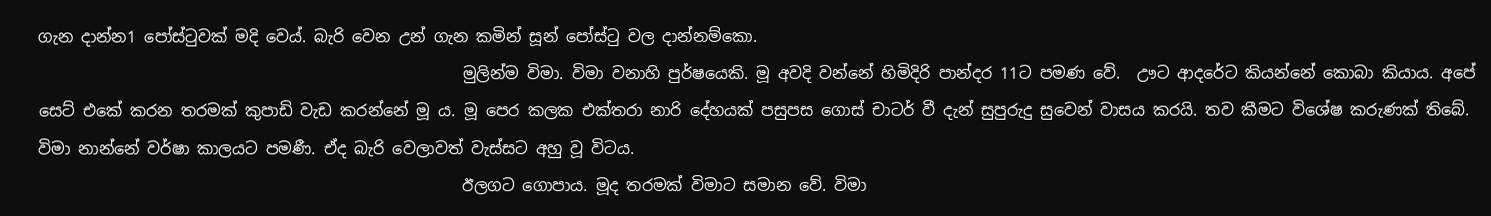ගැන දාන්න1 පෝස්‍ටුවක් මදි වෙය්. බැරි වෙන උන් ගැන කමින් සූන් පෝස්‍ටු වල දාන්නම්කො.
                                                     මුලින්ම විමා. විමා වනාහි පුර්ෂයෙකි. මූ අවදි වන්නේ හිමිදිරි පාන්දර 11ට පමණ වේ.  ඌට ආදරේට කියන්නේ කොබා කියාය. අපේ සෙට් එකේ කරන තරමක් කුපාඩි වැඩ කරන්නේ මූ ය. මූ පෙර කලක එක්තරා නාරි දේහයක් පසුපස ගොස් චාටර් වී දැන් සුපුරුදු සුවෙන් වාසය කරයි. තව කීමට විශේෂ කරුණක් තිබේ. විමා නාන්නේ වර්ෂා කාලයට පමණී. ඒද බැරි වෙලාවත් වැස්සට අහු වූ විටය.
                                                     ඊලගට ගොපාය. මූද තරමක් විමාට සමාන වේ. විමා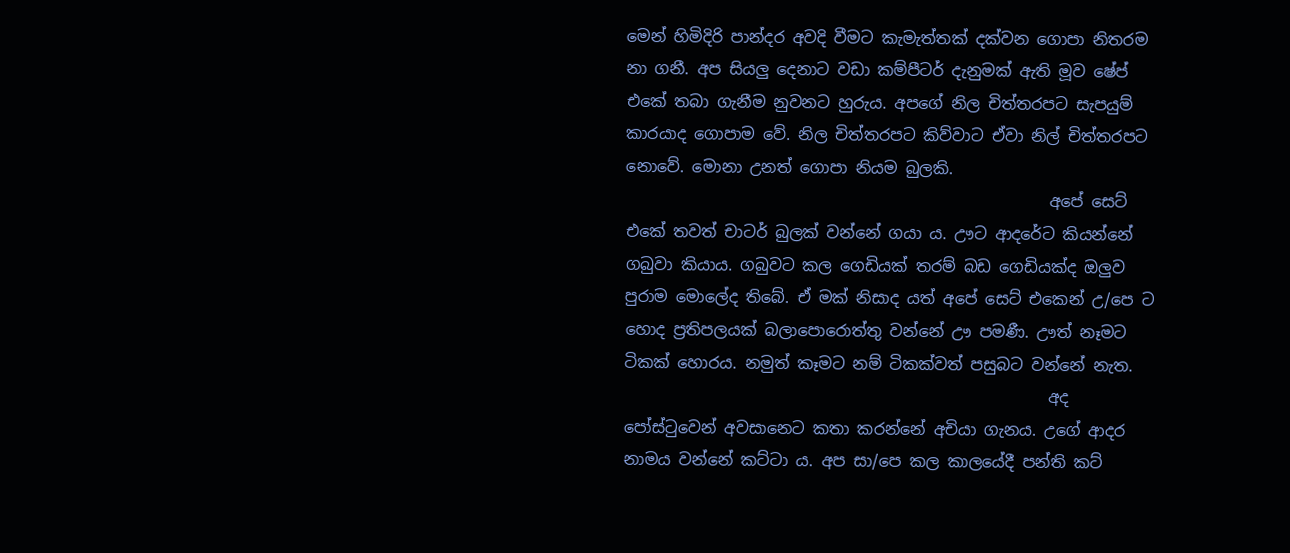මෙන් හිමිදිරි පාන්දර අවදි වීමට කැමැත්තක් දක්වන ගොපා නිතරම නා ගනී. අප සියලු දෙනාට වඩා කම්පීටර් දැනුමක් ඇති මූව ෂේප් එකේ තබා ගැනීම නුවනට හුරුය. අපගේ නිල චිත්තරපට සැපයුම් කාරයාද ගොපාම වේ. නිල චිත්තරපට කිව්වාට ඒවා නිල් චිත්තරපට නොවේ. මොනා උනත් ගොපා නියම බුලකි.
                                                     අපේ සෙට් එකේ තවත් චාටර් බුලක් වන්නේ ගයා ය. ඌට ආදරේට කියන්නේ ගබුවා කියාය. ගබුවට කල ගෙඩියක් තරම් බඩ ගෙඩියක්ද ඔලුව පුරාම මොලේද තිබේ. ඒ මක් නිසාද යත් අපේ සෙට් එකෙන් උ/පෙ ට හොද ප්‍රතිපලයක් බලාපොරොත්තු වන්නේ ඌ පමණී. ඌත් නෑමට ටිකක් හොරය. නමුත් කෑමට නම් ටිකක්වත් පසුබට වන්නේ නැත.
                                                     අද පෝස්‍ටුවෙන් අවසානෙට කතා කරන්නේ අචියා ගැනය. උගේ ආදර නාමය වන්නේ කට්ටා ය. අප සා/පෙ කල කාලයේදී පන්ති කට්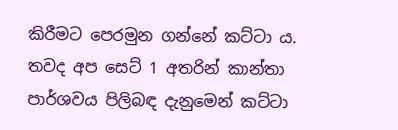කිරීමට පෙරමුන ගන්නේ කට්ටා ය. තවද අප සෙට් 1 අතරින් කාන්තා පාර්ශවය පිලිබඳ දැනුමෙන් කට්ටා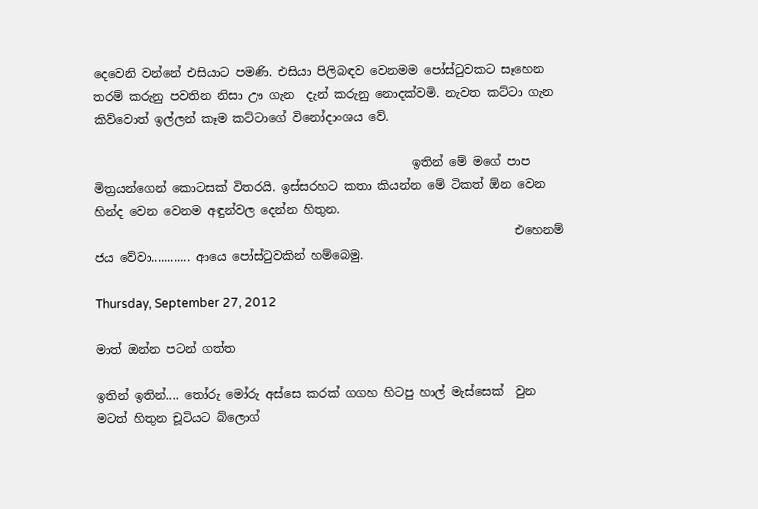දෙවෙනි වන්නේ එසියාට පමණි. එසියා පිලිබඳව වෙනමම පෝස්‍ටුවකට සෑහෙන තරම් කරුනු පවතින නිසා ඌ ගැන  දැන් කරුනු නොදක්වමි. නැවත කට්ටා ගැන කිව්වොත් ඉල්ලන් කෑම කට්ටාගේ විනෝදාංශය වේ.

                                                     ඉතින් මේ මගේ පාප මිත්‍රයන්ගෙන් කොටසක් විතරයි. ඉස්සරහට කතා කියන්න මේ ටිකත් ඕන වෙන හින්ද වෙන වෙනම අඳුන්වල දෙන්න හිතුන.
                                                                      එහෙනම් ජය වේවා............ ආයෙ පෝස්‍ටුවකින් හම්බෙමු.

Thursday, September 27, 2012

මාත් ඔන්න පටන් ගත්ත

ඉතින් ඉතින්.... තෝරු මෝරු අස්සෙ කරක් ගගහ හිටපු හාල් මැස්සෙක්  වුන මටත් හිතුන චූටියට බ්ලොග්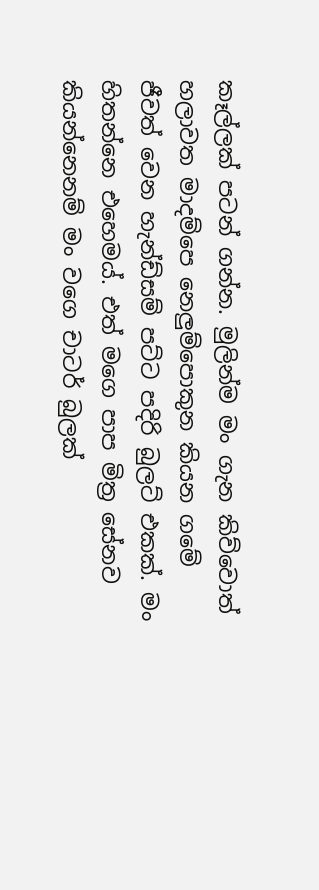කෑල්ලක් පටන් ගන්න. මුලින්ම මං ගැන කිව්වොත් හලාවත මාදම්පෙ නෙලුම්පොකුන කියන ගමේ ජීවත් වෙන හැන්ඩ්සම් පට්ට පදිරි බුලට් එකක්. මං හිතන්නෙ එහෙමය්. එත් මගෙ පාප මිත්‍ර සේනව කියන්නෙනම් මං වගෙ චාටර් බුලක්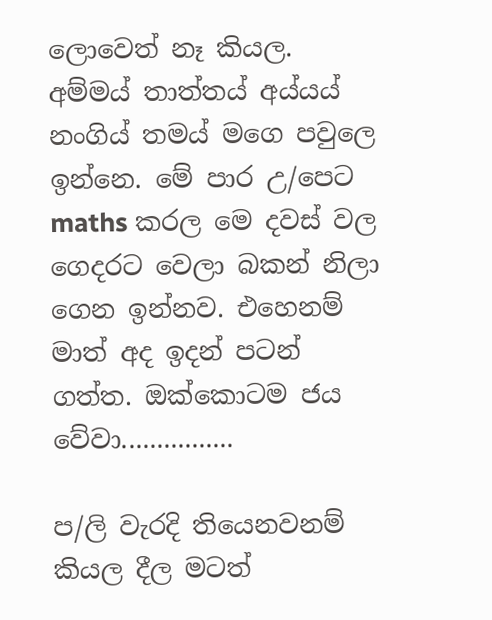ලොවෙත් නෑ කියල. අම්මය් තාත්තය් අය්යය් නංගිය් තමය් මගෙ පවුලෙ ඉන්නෙ. මේ පාර උ/පෙට maths කරල මෙ දවස් වල ගෙදරට වෙලා බකන් නිලා ගෙන ඉන්නව. එහෙනම් මාත් අද ඉදන් පටන් ගත්ත. ඔක්කොටම ජය වේවා................

ප/ලි වැරදි තියෙනවනම් කියල දීල මටත්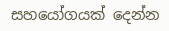සහයෝගයක් දෙන්න